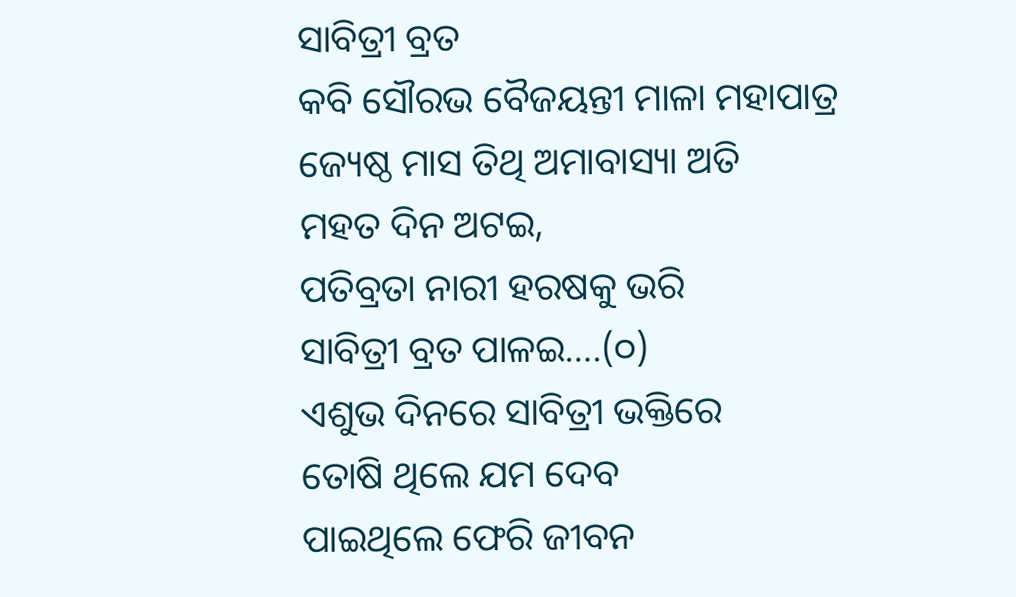ସାବିତ୍ରୀ ବ୍ରତ
କବି ସୌରଭ ବୈଜୟନ୍ତୀ ମାଳା ମହାପାତ୍ର
ଜ୍ୟେଷ୍ଠ ମାସ ତିଥି ଅମାବାସ୍ୟା ଅତି
ମହତ ଦିନ ଅଟଇ,
ପତିବ୍ରତା ନାରୀ ହରଷକୁ ଭରି
ସାବିତ୍ରୀ ବ୍ରତ ପାଳଇ….(୦)
ଏଶୁଭ ଦିନରେ ସାବିତ୍ରୀ ଭକ୍ତିରେ
ତୋଷି ଥିଲେ ଯମ ଦେବ
ପାଇଥିଲେ ଫେରି ଜୀବନ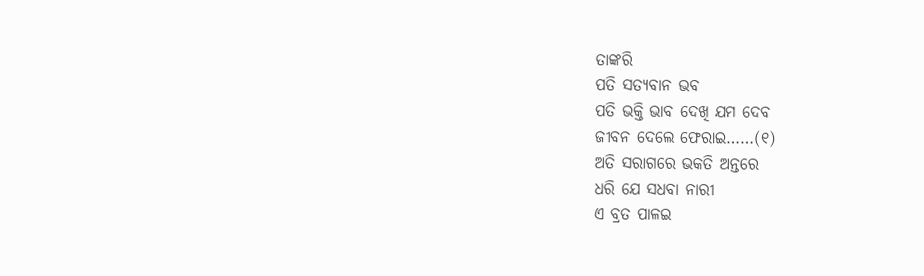ତାଙ୍କରି
ପତି ସତ୍ୟବାନ ଭବ
ପତି ଭକ୍ତି ଭାବ ଦେଖି ଯମ ଦେବ
ଜୀବନ ଦେଲେ ଫେରାଇ……(୧)
ଅତି ସରାଗରେ ଭକତି ଅନ୍ତରେ
ଧରି ଯେ ସଧବା ନାରୀ
ଏ ବ୍ରତ ପାଳଇ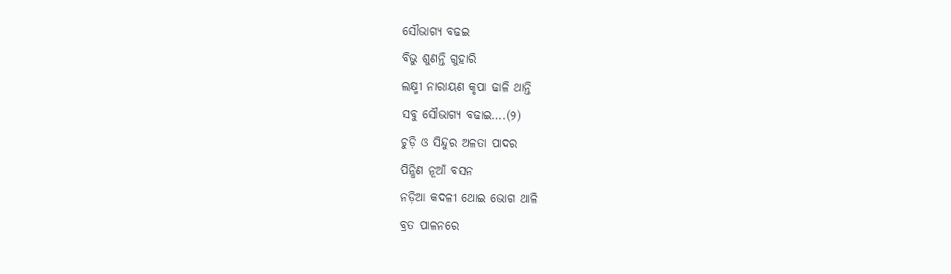ସୌଭାଗ୍ୟ ବଢଇ
ବିଭୁ ଶୁଣନ୍ତି ଗୁହାରି
ଲକ୍ଷ୍ମୀ ନାରାୟଣ କୃପା ଢାଳି ଥାନ୍ତି
ସବୁ ସୌଭାଗ୍ୟ ବଢାଇ….(୨)
ଚୁଡ଼ି ଓ ସିନ୍ଦୁର ଅଳତା ପାଦର
ପିନ୍ଧିଣ ନୂଆଁ ବସନ
ନଡ଼ିଆ କଦଳୀ ଥୋଇ ଭୋଗ ଥାଳି
ବ୍ରତ ପାଳନରେ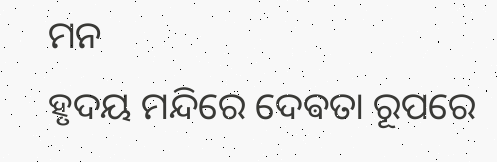ମନ
ହୃଦୟ ମନ୍ଦିରେ ଦେଵତା ରୂପରେ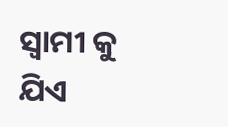ସ୍ବାମୀ କୁ ଯିଏ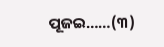ପୂଜଇ……(୩)